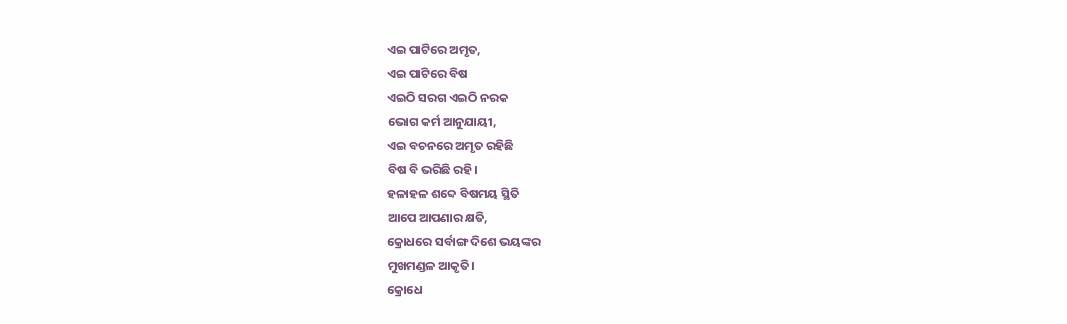ଏଇ ପାଟିରେ ଅମୃତ,
ଏଇ ପାଟିରେ ବିଷ
ଏଇଠି ସରଗ ଏଇଠି ନରକ
ଭୋଗ କର୍ମ ଆନୁଯାୟୀ,
ଏଇ ବଚନରେ ଅମୃତ ରହିଛି
ବିଷ ବି ଭରିଛି ରହି।
ହଳାହଳ ଶବ୍ଦେ ବିଷମୟ ସ୍ଥିତି
ଆପେ ଆପଣାର କ୍ଷତି,
କ୍ରୋଧରେ ସର୍ବାଙ୍ଗ ଦିଶେ ଭୟଙ୍କର
ମୁଖମଣ୍ଡଳ ଆକୃତି।
କ୍ରୋଧେ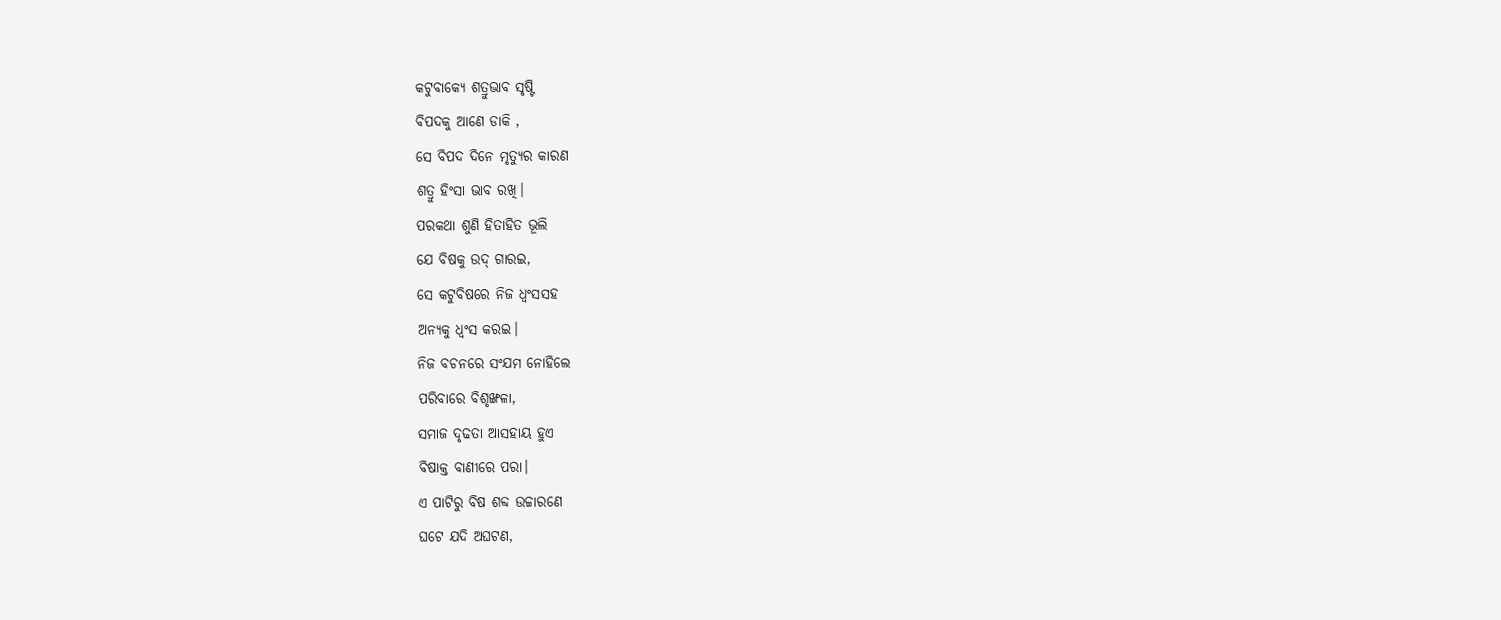କଟୁବାକ୍ୟେ ଶତ୍ରୁଭାବ ସୃଷ୍ଟି
ବିପଦକୁ ଆଣେ ଡାକି ,
ସେ ବିପଦ ଦିନେ ମୃତ୍ୟୁର କାରଣ
ଶତ୍ରୁ ହିଂସା ଭାବ ରଖି।
ପରକଥା ଶୁଣି ହିତାହିତ ଭୂଲି
ଯେ ବିଷକୁ ଉଦ୍ ଗାରଇ,
ସେ କଟୁବିଷରେ ନିଜ ଧ୍ୱଂସସହ
ଅନ୍ୟକୁ ଧ୍ୱଂସ କରଇ।
ନିଜ ବଚନରେ ସଂଯମ ନୋହିଲେ
ପରିବାରେ ବିଶୃଙ୍ଖଳା,
ସମାଜ ଦୃଢତା ଆସହାୟ ହୁଏ
ବିଷାକ୍ତ ବାଣୀରେ ପରା।
ଏ ପାଟିରୁ ବିଷ ଶବ୍ଦ ଉଚ୍ଚାରଣେ
ଘଟେ ଯଦି ଅଘଟଣ,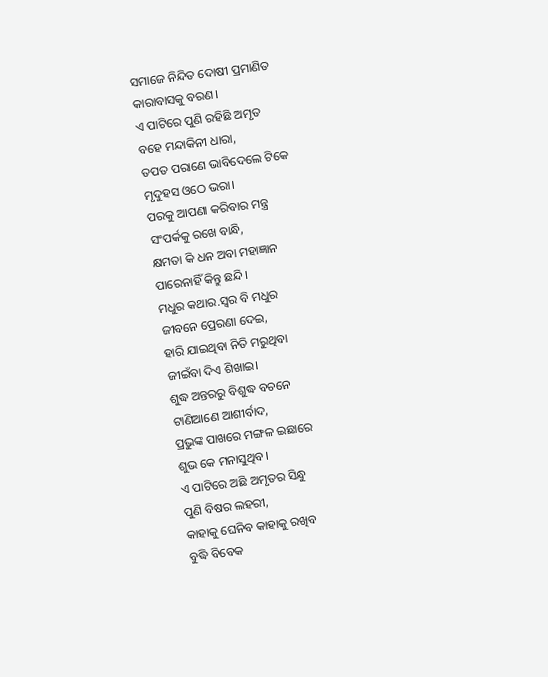ସମାଜେ ନିନ୍ଦିତ ଦୋଷୀ ପ୍ରମାଣିତ
କାରାବାସକୁ ବରଣ।
ଏ ପାଟିରେ ପୁଣି ରହିଛି ଅମୃତ
ବହେ ମନ୍ଦାକିନୀ ଧାରା,
ତପତ ପରାଣେ ଭାବିଦେଲେ ଟିକେ
ମୃଦୁହସ ଓଠେ ଭରା।
ପରକୁ ଆପଣା କରିବାର ମନ୍ତ୍ର
ସଂପର୍କକୁ ରଖେ ବାନ୍ଧି,
କ୍ଷମତା କି ଧନ ଅବା ମହାଜ୍ଞାନ
ପାରେନାହିଁ କିନ୍ତୁ ଛନ୍ଦି।
ମଧୁର କଥାର.ସ୍ୱର ବି ମଧୁର
ଜୀବନେ ପ୍ରେରଣା ଦେଇ,
ହାରି ଯାଇଥିବା ନିତି ମରୁଥିବା
ଜୀଇଁବା ଦିଏ ଶିଖାଇ।
ଶୁଦ୍ଧ ଅନ୍ତରରୁ ବିଶୁଦ୍ଧ ବଚନେ
ଟାଣିଆଣେ ଆଶୀର୍ବାଦ,
ପ୍ରଭୁଙ୍କ ପାଖରେ ମଙ୍ଗଳ ଇଛାରେ
ଶୁଭ କେ ମନାସୁଥିବ।
ଏ ପାଟିରେ ଅଛି ଅମୃତର ସିନ୍ଧୁ
ପୁଣି ବିଷର ଲହରୀ,
କାହାକୁ ଘେନିବ କାହାକୁ ରଖିବ
ବୁଦ୍ଧି ବିବେକ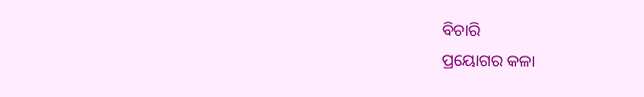ବିଚାରି
ପ୍ରୟୋଗର କଳା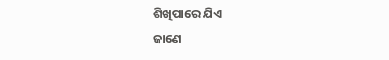ଶିଖିପାରେ ଯିଏ
ଜାଣେ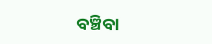ବଞ୍ଚିବା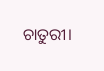ଚାତୁରୀ।